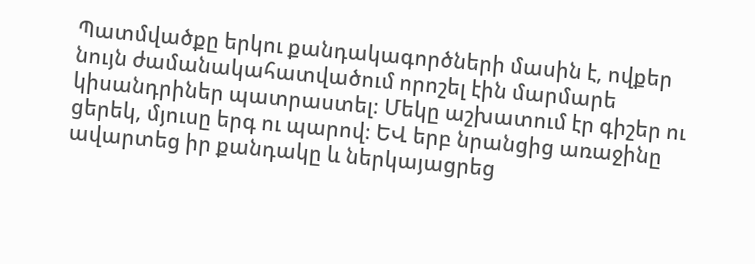Պատմվածքը երկու քանդակագործների մասին է, ովքեր նույն ժամանակահատվածում որոշել էին մարմարե կիսանդրիներ պատրաստել։ Մեկը աշխատում էր գիշեր ու ցերեկ, մյուսը երգ ու պարով։ ԵՎ երբ նրանցից առաջինը ավարտեց իր քանդակը և ներկայացրեց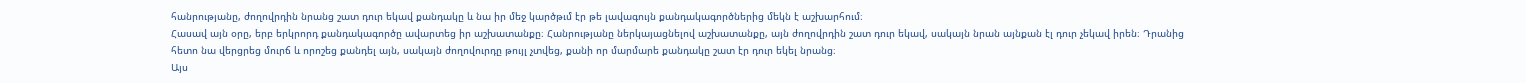հանրությանը, ժողովրդին նրանց շատ դուր եկավ քանդակը և նա իր մեջ կարծթւմ էր թե լավագույն քանդակագործներից մեկն է աշխարհում։
Հասավ այն օրը, երբ երկրորդ քանդակագործը ավարտեց իր աշխատանքը։ Հանրությանը ներկայացնելով աշխատանքը, այն ժողովրդին շատ դուր եկավ, սակայն նրան այնքան էլ դուր չեկավ իրեն։ Դրանից հետո նա վերցրեց մուրճ և որոշեց քանդել այն, սակայն ժողովուրդը թույլ չտվեց, քանի որ մարմարե քանդակը շատ էր դուր եկել նրանց։
Այս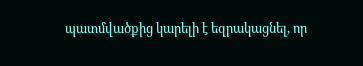պատմվածքից կարելի է եզրակացնել, որ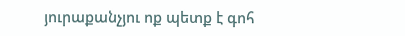յուրաքանչյու ոք պետք է գոհ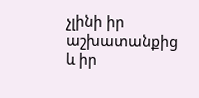չլինի իր աշխատանքից և իր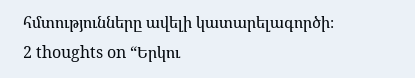հմտությունները ավելի կատարելագործի։
2 thoughts on “Երկու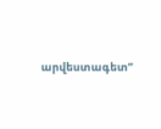արվեստագետ”